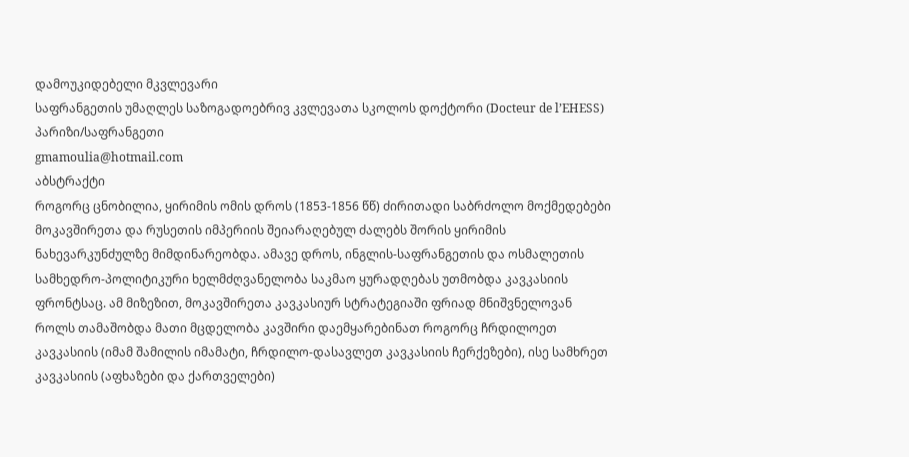დამოუკიდებელი მკვლევარი
საფრანგეთის უმაღლეს საზოგადოებრივ კვლევათა სკოლოს დოქტორი (Docteur de l’EHESS)
პარიზი/საფრანგეთი
gmamoulia@hotmail.com
აბსტრაქტი
როგორც ცნობილია, ყირიმის ომის დროს (1853-1856 წწ) ძირითადი საბრძოლო მოქმედებები მოკავშირეთა და რუსეთის იმპერიის შეიარაღებულ ძალებს შორის ყირიმის ნახევარკუნძულზე მიმდინარეობდა. ამავე დროს, ინგლის-საფრანგეთის და ოსმალეთის სამხედრო-პოლიტიკური ხელმძღვანელობა საკმაო ყურადღებას უთმობდა კავკასიის ფრონტსაც. ამ მიზეზით, მოკავშირეთა კავკასიურ სტრატეგიაში ფრიად მნიშვნელოვან როლს თამაშობდა მათი მცდელობა კავშირი დაემყარებინათ როგორც ჩრდილოეთ კავკასიის (იმამ შამილის იმამატი, ჩრდილო-დასავლეთ კავკასიის ჩერქეზები), ისე სამხრეთ კავკასიის (აფხაზები და ქართველები)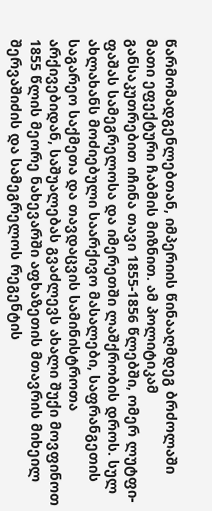წარმომადგენლებთან, იმპერიის წინააღმდეგ ბრძოლაში მათი ეფექტური ჩაბმის მიზნით. ამ პოლიტიკამ განსაკუთრებით იჩინა თავი 1855-1856 წლებში, ომერ ლუტფი-ფაშას სამეგრელოსა და იმერეთში ლაშქრობის დროს. სულ ახლახანს მოძიებული საარქივო მასალები, საფრანგეთის საგარეო საქმეთა და თავდაცვის სამინისტროთა არქივებიდან, საშუალებას გვაძლევს ახალი შუქი მოვფინოთ 1855 წლის მეორე ნახევარში აფხაზეთის მთავრის მიხეილ შერვაშიძის და სამეგრელოს რეგენტის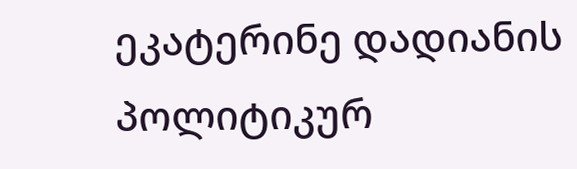ეკატერინე დადიანის პოლიტიკურ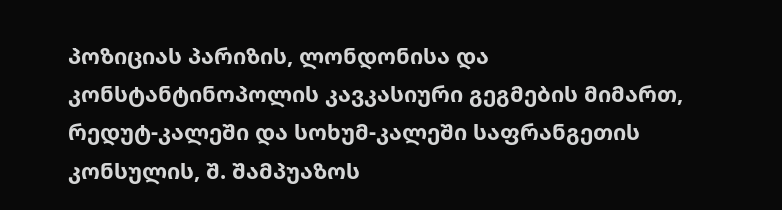პოზიციას პარიზის, ლონდონისა და კონსტანტინოპოლის კავკასიური გეგმების მიმართ, რედუტ-კალეში და სოხუმ-კალეში საფრანგეთის კონსულის, შ. შამპუაზოს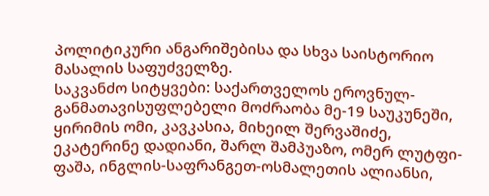პოლიტიკური ანგარიშებისა და სხვა საისტორიო მასალის საფუძველზე.
საკვანძო სიტყვები: საქართველოს ეროვნულ-განმათავისუფლებელი მოძრაობა მე-19 საუკუნეში, ყირიმის ომი, კავკასია, მიხეილ შერვაშიძე, ეკატერინე დადიანი, შარლ შამპუაზო, ომერ ლუტფი-ფაშა, ინგლის-საფრანგეთ-ოსმალეთის ალიანსი,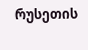რუსეთის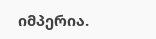იმპერია.